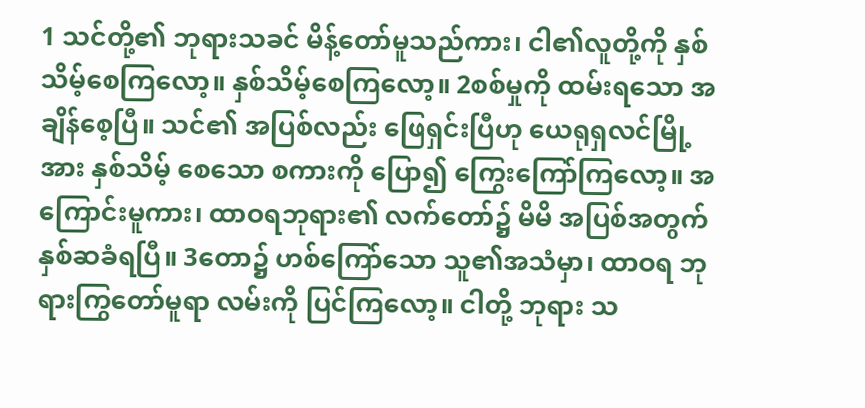1 သင်တို့၏ ဘုရားသခင် မိန့်တော်မူသည်ကား၊ ငါ၏လူတို့ကို နှစ်သိမ့်စေကြလော့။ နှစ်သိမ့်စေကြလော့။ 2စစ်မှုကို ထမ်းရသော အချိန်စေ့ပြီ။ သင်၏ အပြစ်လည်း ဖြေရှင်းပြီဟု ယေရုရှလင်မြို့အား နှစ်သိမ့် စေသော စကားကို ပြော၍ ကြွေးကြော်ကြလော့။ အကြောင်းမူကား၊ ထာဝရဘုရား၏ လက်တော်၌ မိမိ အပြစ်အတွက် နှစ်ဆခံရပြီ။ 3တော၌ ဟစ်ကြော်သော သူ၏အသံမှာ၊ ထာဝရ ဘုရားကြွတော်မူရာ လမ်းကို ပြင်ကြလော့။ ငါတို့ ဘုရား သ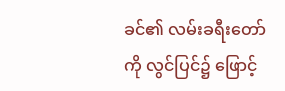ခင်၏ လမ်းခရီးတော်ကို လွင်ပြင်၌ ဖြောင့်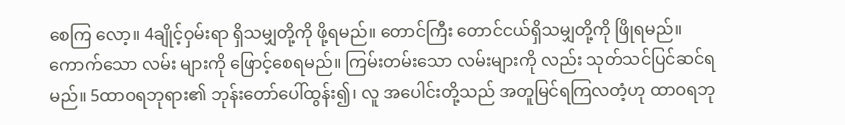စေကြ လော့။ 4ချိုင့်ဝှမ်းရာ ရှိသမျှတို့ကို ဖို့ရမည်။ တောင်ကြီး တောင်ငယ်ရှိသမျှတို့ကို ဖြိုရမည်။ ကောက်သော လမ်း များကို ဖြောင့်စေရမည်။ ကြမ်းတမ်းသော လမ်းများကို လည်း သုတ်သင်ပြင်ဆင်ရမည်။ 5ထာဝရဘုရား၏ ဘုန်းတော်ပေါ်ထွန်း၍၊ လူ အပေါင်းတို့သည် အတူမြင်ရကြလတံ့ဟု ထာဝရဘု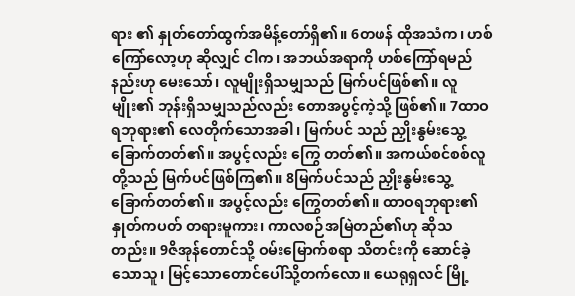ရား ၏ နှုတ်တော်ထွက်အမိန့်တော်ရှိ၏။ 6တဖန် ထိုအသံက၊ ဟစ်ကြော်လော့ဟု ဆိုလျှင် ငါက၊ အဘယ်အရာကို ဟစ်ကြော်ရမည်နည်းဟု မေးသော်၊ လူမျိုးရှိသမျှသည် မြက်ပင်ဖြစ်၏။ လူမျိုး၏ ဘုန်းရှိသမျှသည်လည်း တောအပွင့်ကဲ့သို့ ဖြစ်၏။ 7ထာဝရဘုရား၏ လေတိုက်သောအခါ၊ မြက်ပင် သည် ညှိုးနွမ်းသွေ့ခြောက်တတ်၏။ အပွင့်လည်း ကြွေ တတ်၏။ အကယ်စင်စစ်လူတို့သည် မြက်ပင်ဖြစ်ကြ၏။ 8မြက်ပင်သည် ညှိုးနွမ်းသွေ့ခြောက်တတ်၏။ အပွင့်လည်း ကြွေတတ်၏။ ထာဝရဘုရား၏ နှုတ်ကပတ် တရားမူကား၊ ကာလစဉ်အမြဲတည်၏ဟု ဆိုသတည်း။ 9ဇိအုန်တောင်သို့ ဝမ်းမြောက်စရာ သိတင်းကို ဆောင်ခဲ့သောသူ၊ မြင့်သောတောင်ပေါ်သို့တက်လော။ ယေရုရှလင် မြို့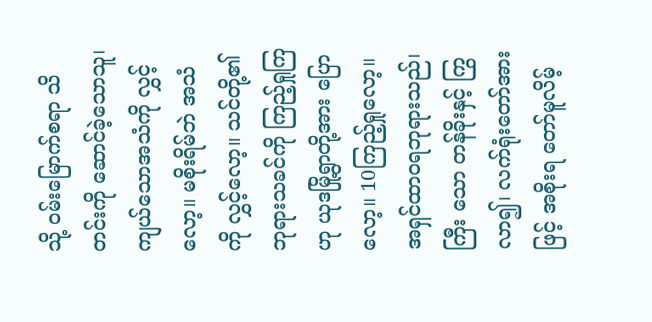သို့ ဝမ်းမြောက်စရာ သိတင်းကို ဆောင်ခဲ့သောသူ၊ ကျယ်သောအသံကို လွှင့်လော့။ မစိုးရိမ်ဘဲ အသံကို လွှင့်လော့။ သင်တို့၏ ဘုရားသခင်ကို ကြည့်ရှုကြဟု ယုဒမြို့ရွာတို့အား ပြောလော့။ 10ကြည့်ရှုလော့။ အရှင်ထာဝရဘုရားသည်၊ ကြီး သော တန်ခိုးနှင့် ကြွလာ၍၊ လက်ရုံးတော်အားဖြင့် အစိုးရ တော်မူလိမ့်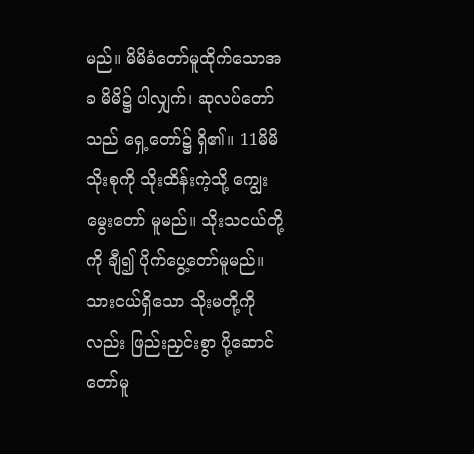မည်။ မိမိခံတော်မူထိုက်သောအခ မိမိ၌ ပါလျှက်၊ ဆုလပ်တော်သည် ရှေ့တော်၌ ရှိ၏။ 11မိမိသိုးစုကို သိုးထိန်းကဲ့သို့ ကျွေးမွေးတော် မူမည်။ သိုးသငယ်တို့ကို ချီ၍ ပိုက်ပွေ့တော်မူမည်။ သားငယ်ရှိသော သိုးမတို့ကိုလည်း ဖြည်းညှင်းစွာ ပို့ဆောင် တော်မူ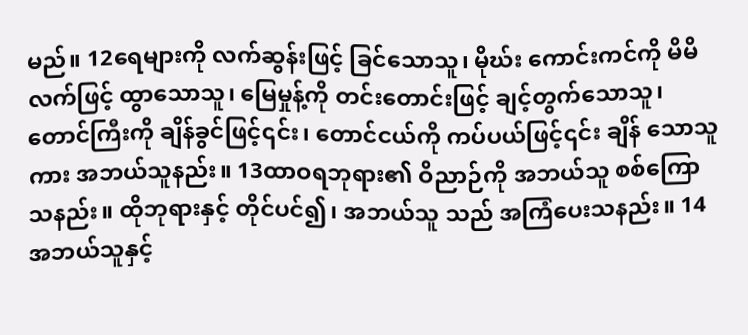မည်။ 12ရေများကို လက်ဆွန်းဖြင့် ခြင်သောသူ၊ မိုဃ်း ကောင်းကင်ကို မိမိလက်ဖြင့် ထွာသောသူ၊ မြေမှုန့်ကို တင်းတောင်းဖြင့် ချင့်တွက်သောသူ၊ တောင်ကြီးကို ချိန်ခွင်ဖြင့်၎င်း၊ တောင်ငယ်ကို ကပ်ပယ်ဖြင့်၎င်း ချိန် သောသူကား အဘယ်သူနည်း။ 13ထာဝရဘုရား၏ ဝိညာဉ်ကို အဘယ်သူ စစ်ကြောသနည်း။ ထိုဘုရားနှင့် တိုင်ပင်၍၊ အဘယ်သူ သည် အကြံပေးသနည်း။ 14အဘယ်သူနှင့်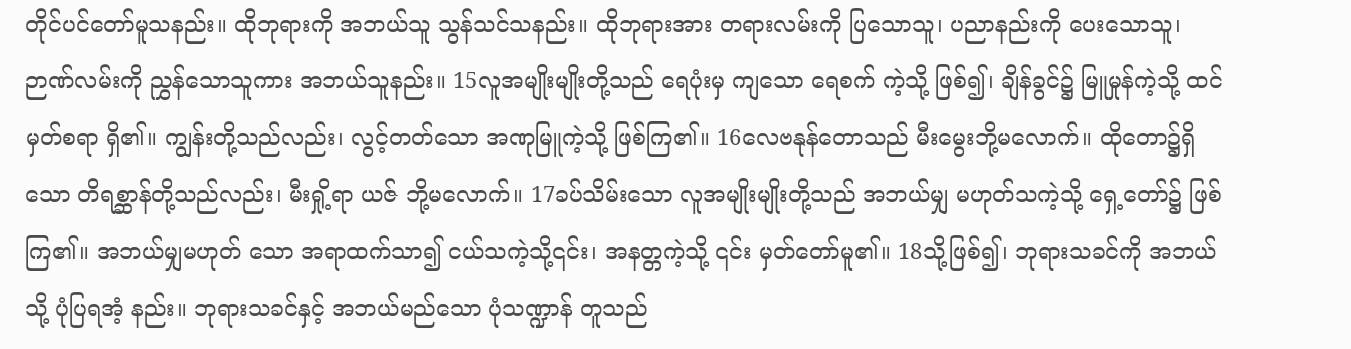တိုင်ပင်တော်မူသနည်း။ ထိုဘုရားကို အဘယ်သူ သွန်သင်သနည်း။ ထိုဘုရားအား တရားလမ်းကို ပြသောသူ၊ ပညာနည်းကို ပေးသောသူ၊ ဉာဏ်လမ်းကို ညွှန်သောသူကား အဘယ်သူနည်း။ 15လူအမျိုးမျိုးတို့သည် ရေပုံးမှ ကျသော ရေစက် ကဲ့သို့ ဖြစ်၍၊ ချိန်ခွင်၌ မြူမှုန်ကဲ့သို့ ထင်မှတ်စရာ ရှိ၏။ ကျွန်းတို့သည်လည်း၊ လွင့်တတ်သော အဏုမြူကဲ့သို့ ဖြစ်ကြ၏။ 16လေဗနုန်တောသည် မီးမွေးဘို့မလောက်။ ထိုတော၌ရှိသော တိရစ္ဆာန်တို့သည်လည်း၊ မီးရှို့ရာ ယဇ် ဘို့မလောက်။ 17ခပ်သိမ်းသော လူအမျိုးမျိုးတို့သည် အဘယ်မျှ မဟုတ်သကဲ့သို့ ရှေ့တော်၌ ဖြစ်ကြ၏။ အဘယ်မျှမဟုတ် သော အရာထက်သာ၍ ငယ်သကဲ့သို့၎င်း၊ အနတ္တကဲ့သို့ ၎င်း မှတ်တော်မူ၏။ 18သို့ဖြစ်၍၊ ဘုရားသခင်ကို အဘယ်သို့ ပုံပြရအံ့ နည်း။ ဘုရားသခင်နှင့် အဘယ်မည်သော ပုံသဏ္ဍာန် တူသည်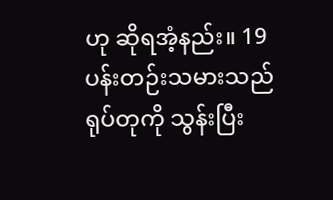ဟု ဆိုရအံ့နည်း။ 19ပန်းတဉ်းသမားသည် ရုပ်တုကို သွန်းပြီး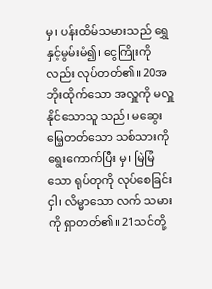မှ၊ ပန်းထိမ်သမားသည် ရွှေနှင့်မွမ်းမံ၍၊ ငွေကြိုးကိုလည်း လုပ်တတ်၏။ 20အဘိုးထိုက်သော အလှူကို မလှူနိုင်သောသူ သည်၊ မဆွေးမြေ့တတ်သော သစ်သားကို ရွေးကောက်ပြီး မှ၊ မြဲမြံသော ရုပ်တုကို လုပ်စေခြင်းငှါ၊ လိမ္မာသော လက် သမားကို ရှာတတ်၏။ 21သင်တို့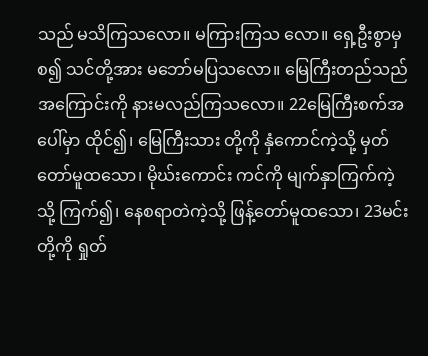သည် မသိကြသလော။ မကြားကြသ လော။ ရှေ့ဦးစွာမှစ၍ သင်တို့အား မဘော်မပြသလော။ မြေကြီးတည်သည်အကြောင်းကို နားမလည်ကြသလော။ 22မြေကြီးစက်အပေါ်မှာ ထိုင်၍၊ မြေကြီးသား တို့ကို နှံကောင်ကဲ့သို့ မှတ်တော်မူထသော၊ မိုဃ်းကောင်း ကင်ကို မျက်နှာကြက်ကဲ့သို့ ကြက်၍၊ နေစရာတဲကဲ့သို့ ဖြန့်တော်မူထသော၊ 23မင်းတို့ကို ရှုတ်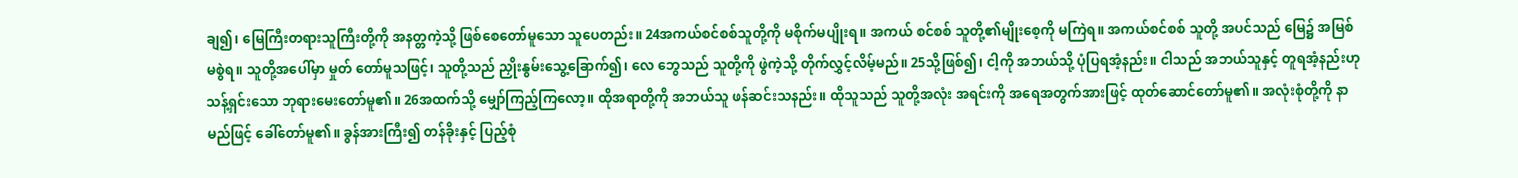ချ၍၊ မြေကြီးတရားသူကြီးတို့ကို အနတ္တကဲ့သို့ ဖြစ်စေတော်မူသော သူပေတည်း။ 24အကယ်စင်စစ်သူတို့ကို မစိုက်မပျိုးရ။ အကယ် စင်စစ် သူတို့၏မျိုးစေ့ကို မကြဲရ။ အကယ်စင်စစ် သူတို့ အပင်သည် မြေ၌ အမြစ်မစွဲရ။ သူတို့အပေါ်မှာ မှုတ် တော်မူသဖြင့်၊ သူတို့သည် ညှိုးနွမ်းသွေ့ခြောက်၍၊ လေ ဘွေသည် သူတို့ကို ဖွဲကဲ့သို့ တိုက်လွှင့်လိမ့်မည်။ 25သို့ဖြစ်၍၊ ငါ့ကို အဘယ်သို့ ပုံပြရအံ့နည်း။ ငါသည် အဘယ်သူနှင့် တူရအံ့နည်းဟု သန့်ရှင်းသော ဘုရားမေးတော်မူ၏။ 26အထက်သို့ မျှော်ကြည့်ကြလော့။ ထိုအရာတို့ကို အဘယ်သူ ဖန်ဆင်းသနည်း။ ထိုသူသည် သူတို့အလုံး အရင်းကို အရေအတွက်အားဖြင့် ထုတ်ဆောင်တော်မူ၏။ အလုံးစုံတို့ကို နာမည်ဖြင့် ခေါ်တော်မူ၏။ ခွန်အားကြီး၍ တန်ခိုးနှင့် ပြည့်စုံ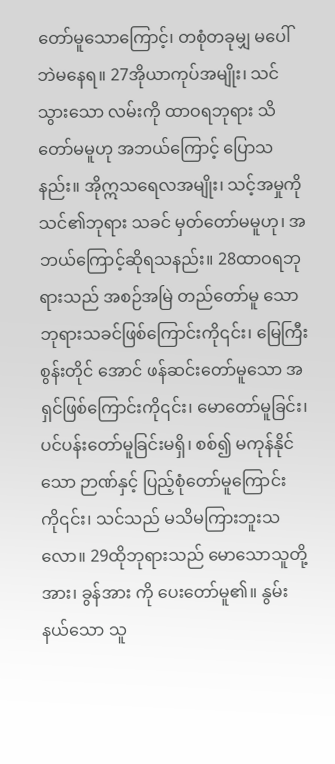တော်မူသောကြောင့်၊ တစုံတခုမျှ မပေါ် ဘဲမနေရ။ 27အိုယာကုပ်အမျိုး၊ သင်သွားသော လမ်းကို ထာဝရဘုရား သိတော်မမူဟု အဘယ်ကြောင့် ပြောသ နည်း။ အိုဣသရေလအမျိုး၊ သင့်အမှုကို သင်၏ဘုရား သခင် မှတ်တော်မမူဟု၊ အဘယ်ကြောင့်ဆိုရသနည်း။ 28ထာဝရဘုရားသည် အစဉ်အမြဲ တည်တော်မူ သော ဘုရားသခင်ဖြစ်ကြောင်းကို၎င်း၊ မြေကြီးစွန်းတိုင် အောင် ဖန်ဆင်းတော်မူသော အရှင်ဖြစ်ကြောင်းကို၎င်း၊ မောတော်မူခြင်း၊ ပင်ပန်းတော်မူခြင်းမရှိ၊ စစ်၍ မကုန်နိုင် သော ဉာဏ်နှင့် ပြည့်စုံတော်မူကြောင်းကို၎င်း၊ သင်သည် မသိမကြားဘူးသလော။ 29ထိုဘုရားသည် မောသောသူတို့အား၊ ခွန်အား ကို ပေးတော်မူ၏။ နွမ်းနယ်သော သူ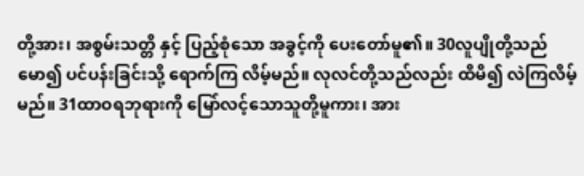တို့အား၊ အစွမ်းသတ္တိ နှင့် ပြည့်စုံသော အခွင့်ကို ပေးတော်မူ၏။ 30လူပျိုတို့သည် မော၍ ပင်ပန်းခြင်းသို့ ရောက်ကြ လိမ့်မည်။ လုလင်တို့သည်လည်း ထိမိ၍ လဲကြလိမ့်မည်။ 31ထာဝရဘုရားကို မြော်လင့်သောသူတို့မူကား၊ အား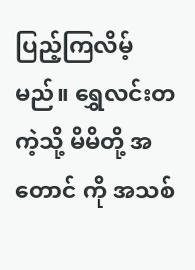ပြည့်ကြလိမ့်မည်။ ရွှေလင်းတကဲ့သို့ မိမိတို့ အတောင် ကို အသစ်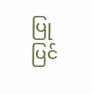ပြုပြင်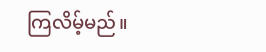ကြလိမ့်မည်။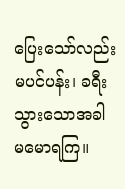ပြေးသော်လည်း မပင်ပန်း၊ ခရီးသွားသောအခါ မမောရကြ။